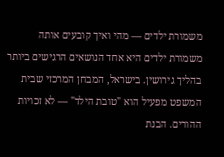משמורת ילדים — מהי ואיך קובעים אותה
משמורת ילדים היא אחד הנושאים הרגישים ביותר בהליך גירושין. בישראל, המבחן המרכזי שבית המשפט מפעיל הוא "טובת הילד" — לא זכויות ההורים. הבנת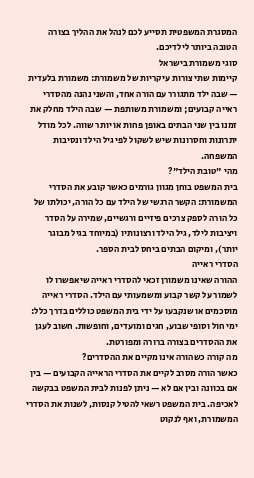המסגרת המשפטית תסייע לכם לנהל את ההליך בצורה הטובה ביותר לילדיכם.
סוגי משמורת בישראל
קיימות שתי צורות עיקריות של משמורת: משמורת בלעדית — שבה ילד מתגורר עם הורה אחד, והשני נהנה מהסדרי ראייה קבועים; ומשמורת משותפת — שבה הילד מחלק את זמנו בין שני הבתים באופן פחות או יותר שווה. לכל מודל יתרונות וחסרונות שיש לשקול לפי גיל הילד ונסיבות המשפחה.
מהי "טובת הילד"?
בית המשפט בוחן מגוון גורמים כאשר קובע את הסדרי המשמורת: הקשר הרגשי של הילד עם כל הורה, יכולתו של כל הורה לספק צרכים פיזיים ורגשיים, שמירה על הסדר ויציבות לילד, גיל הילד ורצונותיו (במיוחד בגיל מבוגר יותר), ומיקום הבתים ביחס לבית הספר.
הסדרי ראייה
ההורה שאינו משמורן זכאי להסדרי ראייה שיאפשרו לו לשמור על קשר קבוע ומשמעותי עם הילד. הסדרי ראייה מוסכמים או שנקבעו על ידי בית המשפט כוללים בדרך כלל: ימי חול וסופי שבוע, חגים ומועדים, וחופשות. חשוב לעגן את ההסדרים בצורה ברורה ומפורטת.
מה קורה כשהורה אינו מקיים את ההסדרים?
כאשר הורה מסרב לקיים את הסדרי הראייה הקבועים — בין אם בכוונה ובין אם לא — ניתן לפנות לבית המשפט בבקשה לאכיפה. בית המשפט רשאי להטיל קנסות, לשנות את הסדרי המשמורת, ואף לנקוט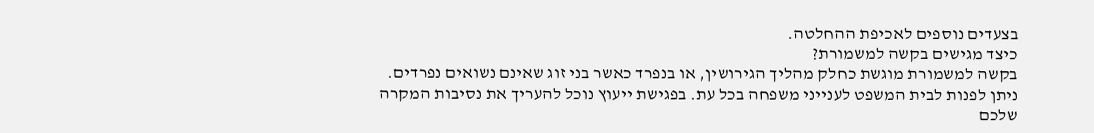בצעדים נוספים לאכיפת ההחלטה.
כיצד מגישים בקשה למשמורת?
בקשה למשמורת מוגשת כחלק מהליך הגירושין, או בנפרד כאשר בני זוג שאינם נשואים נפרדים. ניתן לפנות לבית המשפט לענייני משפחה בכל עת. בפגישת ייעוץ נוכל להעריך את נסיבות המקרה שלכם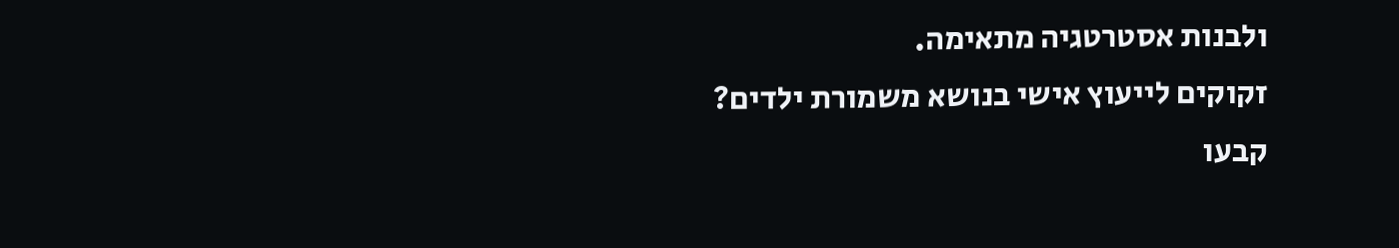ולבנות אסטרטגיה מתאימה.
זקוקים לייעוץ אישי בנושא משמורת ילדים?
קבעו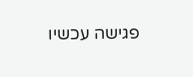פגישה עכשיו